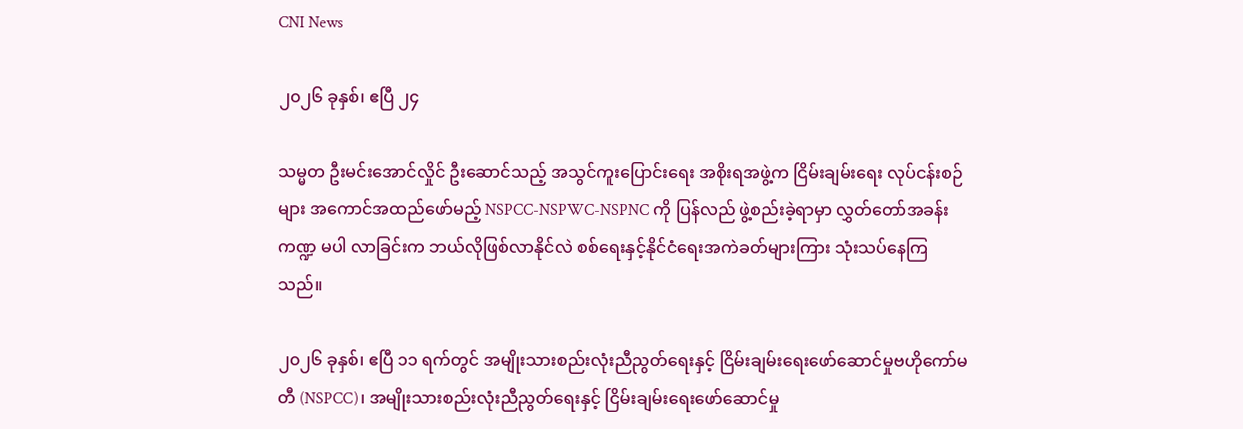CNI News

၂၀၂၆ ခုနှစ်၊ ဧပြီ ၂၄

သမ္မတ ဦးမင်းအောင်လှိုင် ဦးဆောင်သည့် အသွင်ကူးပြောင်းရေး အစိုးရအဖွဲ့က ငြိမ်းချမ်းရေး လုပ်ငန်းစဉ်များ အကောင်အထည်ဖော်မည့် NSPCC-NSPWC-NSPNC ကို ပြန်လည် ဖွဲ့စည်းခဲ့ရာမှာ လွှတ်တော်အခန်းကဏ္ဍ မပါ လာခြင်းက ဘယ်လိုဖြစ်လာနိုင်လဲ စစ်ရေးနှင့်နိုင်ငံရေးအကဲခတ်များကြား သုံးသပ်နေကြသည်။

၂၀၂၆ ခုနှစ်၊ ဧပြီ ၁၁ ရက်တွင် အမျိုးသားစည်းလုံးညီညွတ်‌ရေးနှင့် ငြိမ်းချမ်းရေးဖော်ဆောင်မှုဗဟိုကော်မတီ (NSPCC)၊ အမျိုးသားစည်းလုံးညီညွတ်‌ရေးနှင့် ငြိမ်းချမ်းရေးဖော်ဆောင်မှု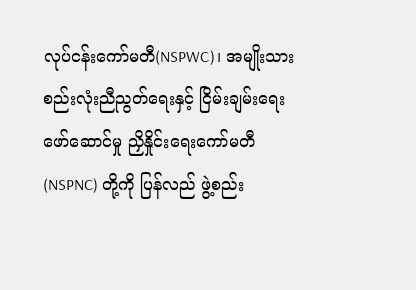လုပ်ငန်းကော်မတီ(NSPWC)၊ အမျိုးသား စည်းလုံးညီညွတ်‌ရေးနှင့် ငြိမ်းချမ်းရေး ဖော်ဆောင်မှု ညှိနှိုင်းရေးကော်မတီ (NSPNC) တို့ကို ပြန်လည် ဖွဲ့စည်း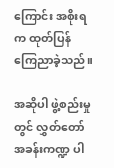ကြောင်း အစိုးရက ထုတ်ပြန်ကြေညာခဲ့သည်။

အဆိုပါ ဖွဲ့စည်းမှုတွင် လွှတ်တော် အခန်းကဏ္ဍ ပါ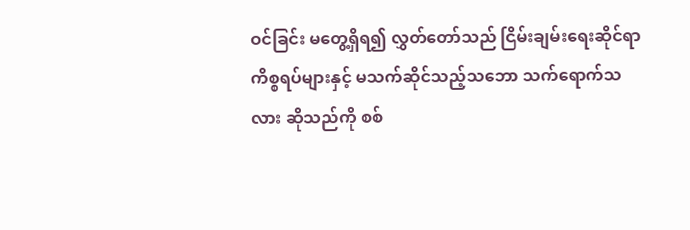ဝင်ခြင်း မတွေ့ရှိရ၍ လွှတ်တော်သည် ငြိမ်းချမ်းရေးဆိုင်ရာ ကိစ္စရပ်များနှင့် မသက်ဆိုင်သည့်သဘော သက်ရောက်သလား ဆိုသည်ကို စစ်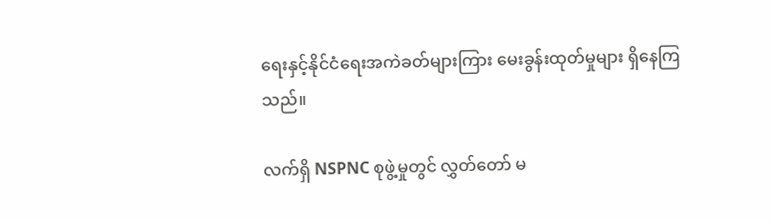ရေးနှင့်နိုင်ငံရေးအကဲခတ်များကြား မေးခွန်းထုတ်မှုများ ရှိနေကြသည်။

လက်ရှိ NSPNC စုဖွဲ့မှုတွင် လွှတ်တော် မ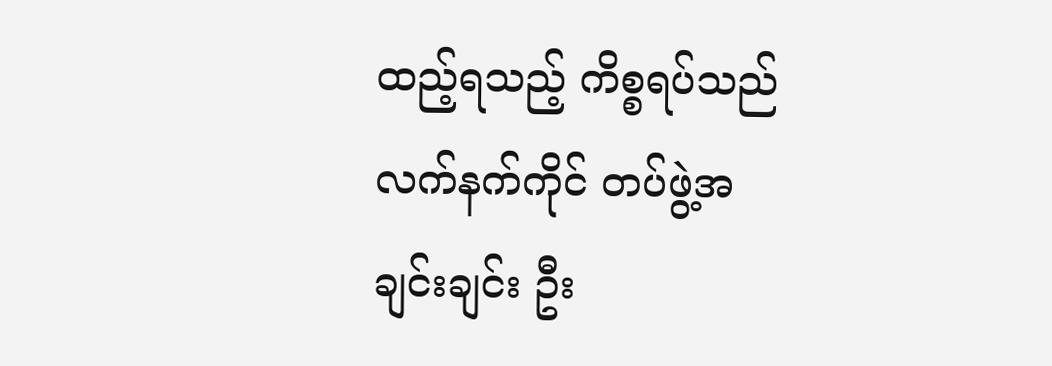ထည့်ရသည့် ကိစ္စရပ်သည် လက်နက်ကိုင် တပ်ဖွဲ့အချင်းချင်း ဦး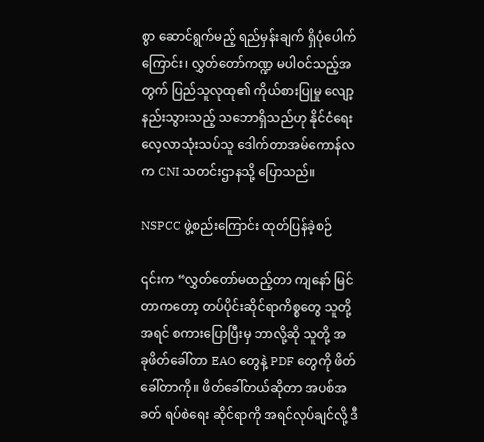စွာ ဆောင်ရွက်မည့် ရည်မှန်းချက် ရှိပုံပေါက်ကြောင်း၊ လွှတ်တော်ကဏ္ဍ မပါဝင်သည့်အတွက် ပြည်သူလုထု၏ ကိုယ်စားပြုမှု လျော့နည်းသွားသည့် သဘောရှိသည်ဟု နိုင်ငံရေးလေ့လာသုံးသပ်သူ ဒေါက်တာအမ်ကောန်လက CNI သတင်းဌာနသို့ ပြောသည်။

NSPCC ဖွဲ့စည်းကြောင်း ထုတ်ပြန်ခဲ့စဉ်

၎င်းက “လွှတ်တော်မထည့်တာ ကျနော် မြင်တာကတော့ တပ်ပိုင်းဆိုင်ရာကိစ္စ‌တွေ သူတို့ အရင် စကားပြောပြီးမှ ဘာလို့ဆို သူတို့ အခု‌ဖိတ်ခေါ်တာ EAO တွေနဲ့ PDF တွေကို ဖိတ်ခေါ်တာကို။ ဖိတ်ခေါ်တယ်ဆိုတာ အပစ်အခတ် ရပ်စဲရေး ဆိုင်ရာကို အရင်လုပ်ချင်လို့ ဒီ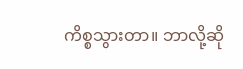ကိစ္စသွားတာ။ ဘာလို့ဆို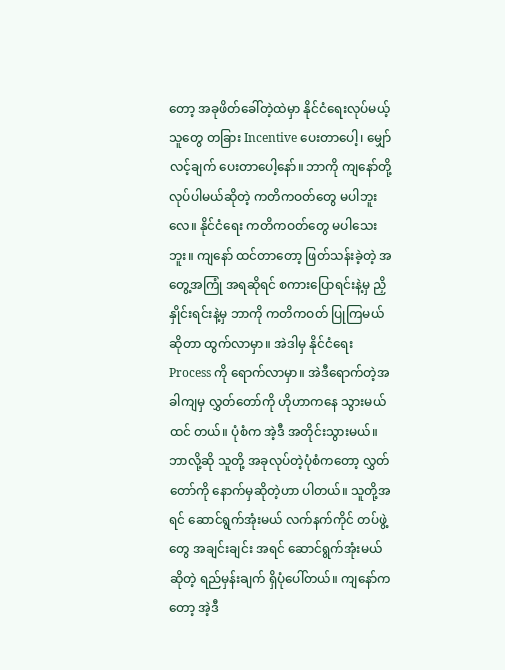တော့ အခုဖိတ်ခေါ်တဲ့ထဲမှာ နိုင်ငံရေးလုပ်မယ့် သူတွေ တခြား Incentive ပေးတာပေါ့၊ မျှော်လင့်ချက် ပေးတာပေါ့နော်။ ဘာကို ကျနော်တို့ လုပ်ပါမယ်ဆိုတဲ့ ကတိကဝတ်တွေ မပါဘူးလေ။ နိုင်ငံရေး ကတိကဝတ်တွေ မပါသေးဘူး။ ကျနော် ထင်တာတော့ ဖြတ်သန်းခဲ့တဲ့ အတွေ့အကြုံ အရဆိုရင် စကားပြော‌ရင်းနဲ့မှ ညှိနှိုင်းရင်းနဲ့မှ ဘာကို ကတိကဝတ် ပြုကြမယ်ဆိုတာ ထွက်လာမှာ။ အဲဒါမှ နိုင်ငံရေး Process ကို ရောက်လာမှာ။ အဲဒီရောက်တဲ့အခါကျမှ လွှတ်တော်ကို ဟိုဟာကနေ သွားမယ်ထင် တယ်။ ပုံစံက အဲ့ဒီ အတိုင်းသွားမယ်။ ဘာလို့ဆို သူတို့ အခုလုပ်တဲ့ပုံစံကတော့ လွှတ်တော်ကို နောက်မှဆိုတဲ့ဟာ ပါတယ်။ သူတို့အရင် ဆောင်ရွက်အုံးမယ် လက်နက်ကိုင် တပ်ဖွဲ့တွေ အချင်းချင်း အရင် ဆောင်ရွက်အုံးမယ်ဆိုတဲ့ ရည်မှန်းချက် ရှိပုံပေါ်တယ်။ ကျနော်ကတော့ အဲ့ဒီ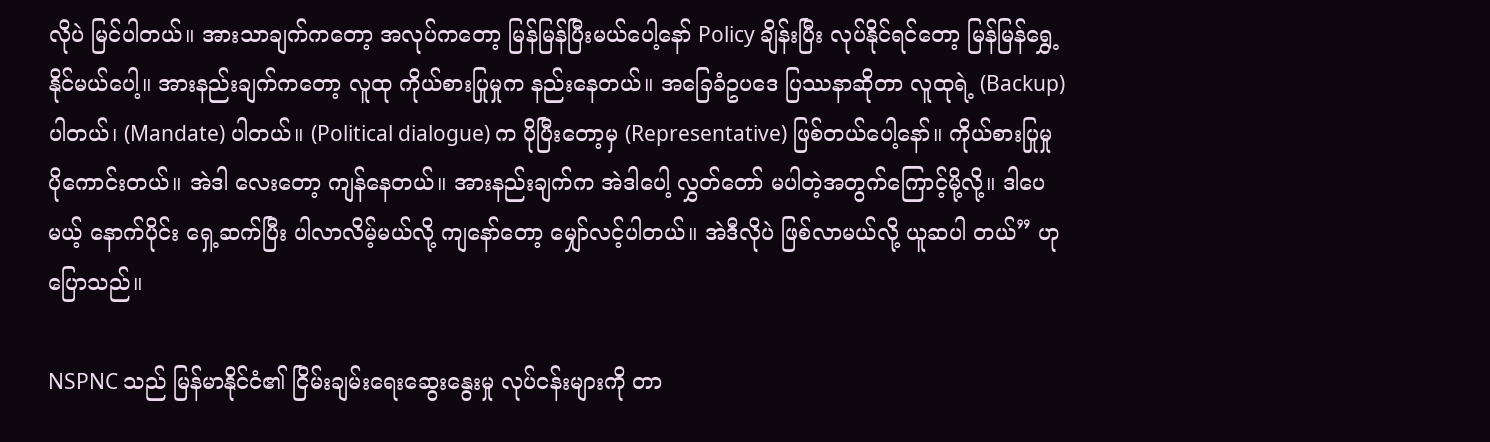လိုပဲ မြင်ပါတယ်။ အားသာချက်ကတော့ အလုပ်ကတော့ မြန်မြန်ပြီးမယ်ပေါ့နော် Policy ချိန်းပြီး လုပ်နိုင်ရင်တော့ မြန်မြန်ရွှေ့နိုင်မယ်ပေါ့။ အားနည်းချက်ကတော့ လူထု ကိုယ်စားပြုမှုက နည်းနေတယ်။ အခြေခံဥပဒေ ပြဿနာဆိုတာ လူထုရဲ့ (Backup) ပါတယ်၊ (Mandate) ပါတယ်။ (Political dialogue) က ပိုပြီးတော့မှ (Representative) ဖြစ်တယ်ပေါ့နော်။ ကိုယ်စားပြုမှု ပိုကောင်းတယ်။ အဲဒါ လေးတော့ ကျန်နေတယ်။ အားနည်းချက်က အဲဒါပေါ့ လွှတ်တော် မပါတဲ့အတွက်ကြောင့်မို့လို့။ ဒါပေမယ့် နောက်ပိုင်း ရှေ့ဆက်ပြီး ပါလာလိမ့်မယ်လို့ ကျနော်တော့ မျှော်လင့်ပါတယ်။ အဲဒီလိုပဲ ဖြစ်လာမယ်လို့ ယူဆပါ တယ်” ဟု ပြောသည်။

NSPNC သည် မြန်မာနိုင်ငံ၏ ငြိမ်းချမ်းရေးဆွေး‌နွေးမှု လုပ်ငန်းများကို တာ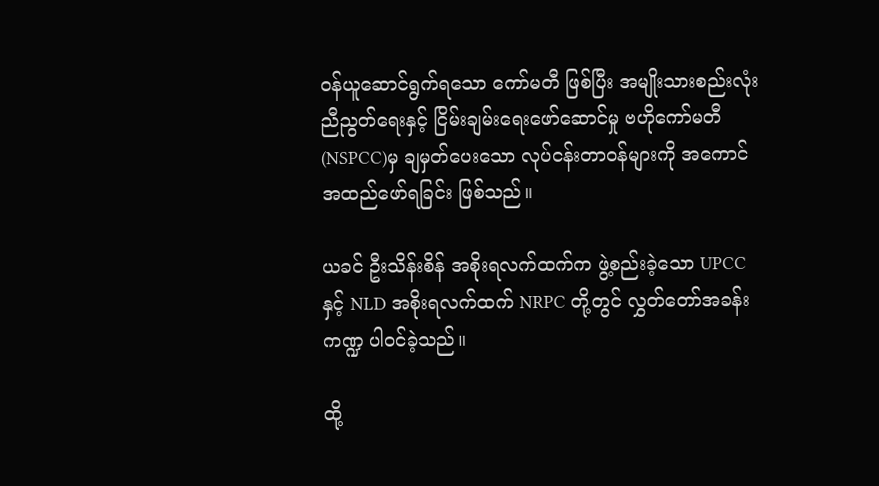ဝန်ယူ‌ဆောင်ရွက်ရသော ကော်မတီ ဖြစ်ပြီး အမျိုးသားစည်းလုံးညီညွတ်ရေးနှင့် ငြိမ်းချမ်းရေးဖော်ဆောင်မှု ဗဟိုကော်မတီ (NSPCC)မှ ချမှတ်ပေးသော လုပ်ငန်းတာဝန်များကို အကောင်အထည်ဖော်ရခြင်း ဖြစ်သည်။

ယခင် ဦးသိန်းစိန် အစိုးရလက်ထက်က ဖွဲ့စည်းခဲ့သော UPCC နှင့် NLD အစိုးရလက်ထက် NRPC တို့တွင် လွှတ်တော်အခန်းကဏ္ဍ ပါဝင်ခဲ့သည်။

ထို့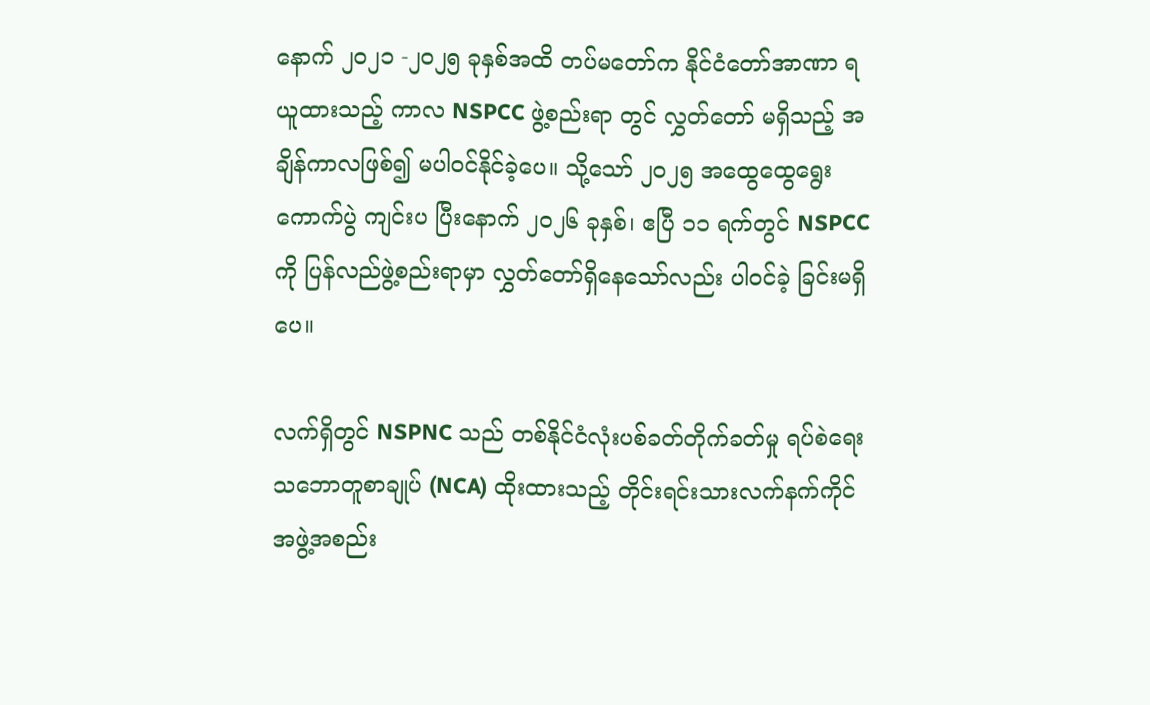နောက် ၂၀၂၁ -၂၀၂၅ ခုနှစ်အထိ တပ်မတော်က နိုင်ငံတော်အာဏာ ရယူထားသည့် ကာလ NSPCC ဖွဲ့စည်းရာ တွင် လွှတ်တော် မရှိသည့် အချိန်ကာလဖြစ်၍ မပါဝင်နိုင်ခဲ့ပေ။ သို့သော် ၂၀၂၅ အထွေထွေရွေးကောက်ပွဲ ကျင်းပ ပြီးနောက် ၂၀၂၆ ခုနှစ်၊ ဧပြီ ၁၁ ရက်တွင် NSPCC ကို ပြန်လည်ဖွဲ့စည်းရာမှာ လွှတ်တော်ရှိနေသော်လည်း ပါဝင်ခဲ့ ခြင်းမရှိပေ။

လက်ရှိတွင် NSPNC သည် တစ်နိုင်ငံလုံးပစ်ခတ်တိုက်ခတ်မှု ရပ်စဲရေးသဘောတူစာချုပ် (NCA) ထိုးထားသည့် တိုင်းရင်းသားလက်နက်ကိုင် အဖွဲ့အစည်း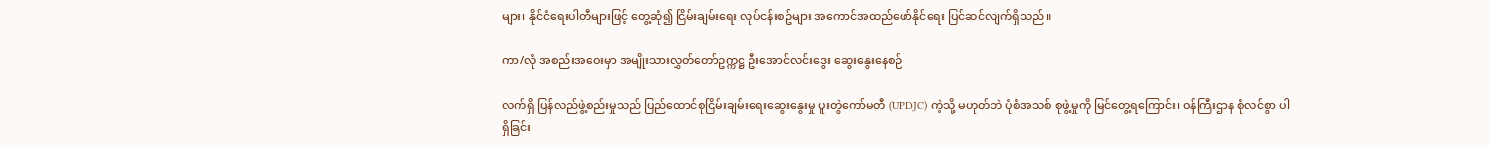များ၊ နိုင်ငံရေးပါတီများဖြင့် တွေ့ဆုံ၍ ငြိမ်းချမ်းရေး လုပ်ငန်းစဥ်များ အကောင်အထည်ဖော်နိုင်ရေး ပြင်ဆင်လျက်ရှိသည်။

ကာ/လုံ အစည်းအဝေးမှာ အမျိုးသားလွှတ်တော်ဥက္ကဋ္ဌ ဦးအောင်လင်းဒွေး ဆွေးနွေးနေစဉ်

လက်ရှိ ပြန်လည်ဖွဲ့စည်းမှုသည် ပြည်ထောင်စုငြိမ်းချမ်းရေးဆွေးနွေးမှု ပူးတွဲကော်မတီ (UPDJC) ကဲ့သို့ မဟုတ်ဘဲ ပုံစံအသစ် စုဖွဲ့မှုကို မြင်တွေ့ရကြောင်း၊ ဝန်ကြီးဌာန စုံလင်စွာ ပါရှိခြင်း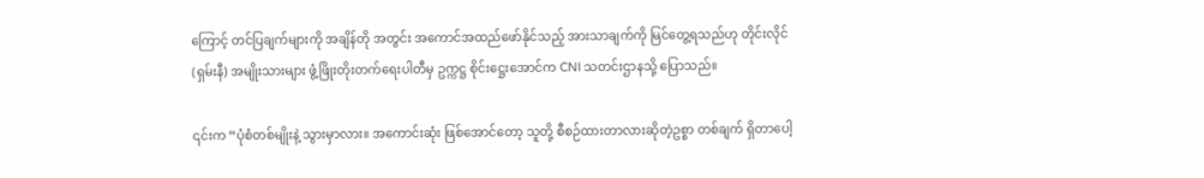ကြောင့် တင်ပြချက်များကို အချိန်တို အတွင်း အကောင်အထည်ဖော်နိုင်သည့် အားသာချက်ကို မြင်တွေ့ရသည်ဟု တိုင်းလိုင်(ရှမ်းနီ) အမျိုးသားများ ဖွံ့ဖြိုးတိုးတက်ရေးပါတီမှ ဥက္ကဋ္ဌ စိုင်းဋ္ဌေးအောင်က CNI သတင်းဌာနသို့ ပြောသည်။

၎င်းက “ပုံစံတစ်မျိုးနဲ့ သွားမှာလား။ အကောင်းဆုံး ဖြစ်အောင်တော့ သူတို့ စီစဉ်ထားတာလားဆိုတဲ့ဥစ္စာ တစ်ချက် ရှိတာပေါ့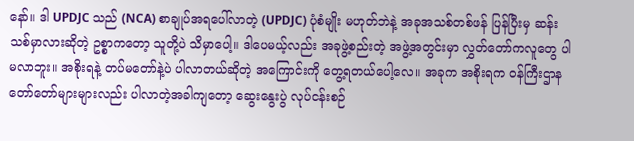နော်။ ဒါ UPDJC သည် (NCA) စာချုပ်အရပေါ်လာတဲ့ (UPDJC) ပုံစံမျိုး မဟုတ်ဘဲနဲ့ အခုအသစ်တစ်ဖန် ပြန်ပြီးမှ ဆန်းသစ်မှာလားဆိုတဲ့ ဥစ္စာကတော့ သူတို့ပဲ သိမှာပေါ့။ ဒါပေမယ့်လည်း အခုဖွဲ့စည်းတဲ့ အဖွဲ့အတွင်းမှာ လွှတ်တော်ကလူတွေ ပါမလာဘူး။ အစိုးရနဲ့ တပ်မတော်နဲ့ပဲ ပါလာတယ်ဆိုတဲ့ အကြောင်းကို တွေ့ရတယ်ပေါ့လေ။ အခုက အစိုးရက ဝန်ကြီးဌာန တော်တော်များများလည်း ပါလာတဲ့အခါကျတော့ ဆွေးနွေးပွဲ လုပ်ငန်းစဉ်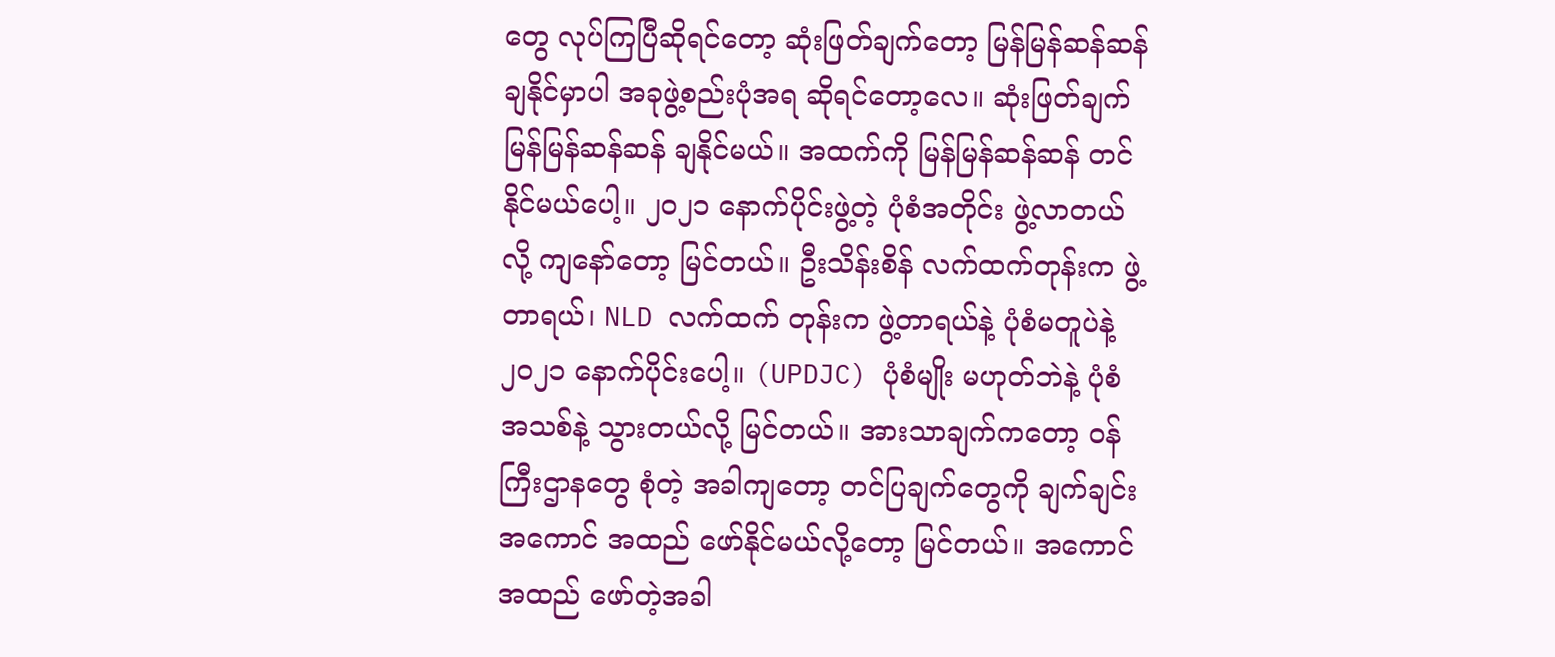တွေ လုပ်ကြပြီဆိုရင်တော့ ဆုံးဖြတ်ချက်တော့ မြန်မြန်ဆန်ဆန် ချနိုင်မှာပါ အခုဖွဲ့စည်းပုံအရ ဆိုရင်တော့လေ။ ဆုံးဖြတ်ချက် မြန်မြန်ဆန်ဆန် ချနိုင်မယ်။ အထက်ကို မြန်မြန်ဆန်ဆန် တင်နိုင်မယ်ပေါ့။ ၂၀၂၁ နောက်ပိုင်းဖွဲ့တဲ့ ပုံစံအတိုင်း ဖွဲ့လာတယ်လို့ ကျနော်တော့ မြင်တယ်။ ဦးသိန်းစိန် လက်ထက်တုန်းက ဖွဲ့တာရယ်၊ NLD လက်ထက် တုန်းက ဖွဲ့တာရယ်နဲ့ ပုံစံမတူပဲနဲ့ ၂၀၂၁ နောက်ပိုင်းပေါ့။ (UPDJC) ပုံစံမျိုး မဟုတ်ဘဲနဲ့ ပုံစံအသစ်နဲ့ သွားတယ်လို့ မြင်တယ်။ အားသာချက်ကတော့ ဝန်ကြီးဌာနတွေ စုံတဲ့ အခါကျတော့ တင်ပြချက်တွေကို ချက်ချင်း အကောင် အထည် ဖော်နိုင်မယ်လို့တော့ မြင်တယ်။ အကောင်အထည် ဖော်တဲ့အခါ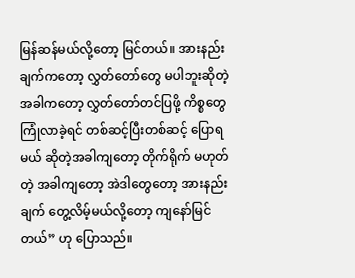မြန်ဆန်မယ်လို့တော့ မြင်တယ်။ အားနည်းချက်ကတော့ လွှတ်တော်တွေ မပါဘူးဆိုတဲ့အခါကတော့ လွှတ်တော်တင်ပြဖို့ ကိစ္စတွေကြုံလာခဲ့ရင် တစ်ဆင့်ပြီးတစ်ဆင့် ပြောရမယ် ဆိုတဲ့အခါကျတော့ တိုက်ရိုက် မဟုတ်တဲ့ အခါကျတော့ အဲဒါတွေတော့ အားနည်းချက် တွေ့လိမ့်မယ်လို့တော့ ကျနော်မြင်တယ်” ဟု ပြောသည်။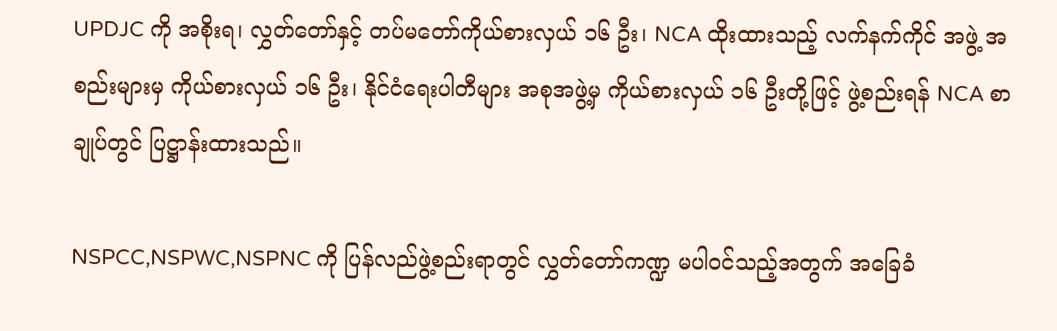UPDJC ကို အစိုးရ၊ လွှတ်တော်နှင့် တပ်မတော်ကိုယ်စားလှယ် ၁၆ ဦး၊ NCA ထိုးထားသည့် လက်နက်ကိုင် အဖွဲ့ အစည်းများမှ ကိုယ်စားလှယ် ၁၆ ဦး၊ နိုင်ငံ‌ရေးပါတီများ အစုအဖွဲ့မှ ကိုယ်စားလှယ် ၁၆ ဦးတို့ဖြင့် ဖွဲ့စည်းရန် NCA စာချုပ်တွင် ပြဋ္ဌာန်းထားသည်။

NSPCC,NSPWC,NSPNC ကို ပြန်လည်ဖွဲ့စည်းရာတွင် လွှတ်တော်ကဏ္ဍ မပါဝင်သည့်အတွက် အခြေခံ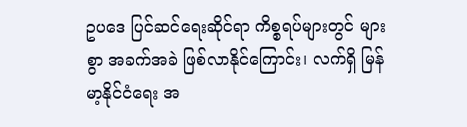ဥပဒေ ပြင်ဆင်ရေးဆိုင်ရာ ကိစ္စရပ်များတွင် များစွာ အခက်အခဲ ဖြစ်လာနိုင်ကြောင်း၊ လက်ရှိ မြန်မာ့နိုင်ငံရေး အ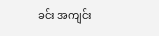ခင်း အကျင်း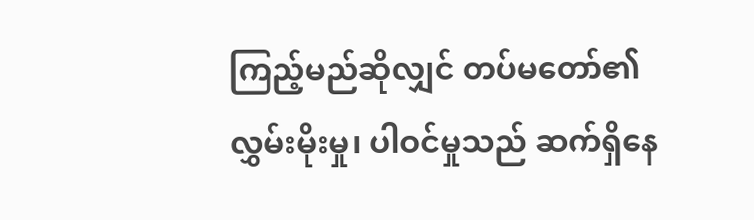ကြည့်မည်ဆိုလျှင် တပ်မတော်၏ လွှမ်းမိုးမှု၊ ပါဝင်မှုသည် ဆက်ရှိနေ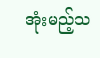အုံးမည့်သ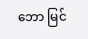ဘော မြင်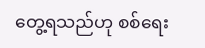တွေ့ရသည်ဟု စစ်ရေး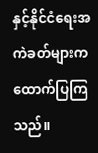နှင့်နိုင်ငံရေးအကဲခတ်များက ထောက်ပြကြသည်။